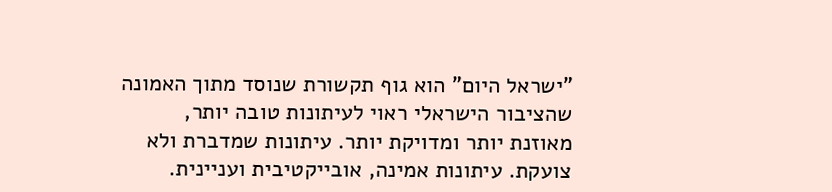"ישראל היום" הוא גוף תקשורת שנוסד מתוך האמונה שהציבור הישראלי ראוי לעיתונות טובה יותר, מאוזנת יותר ומדויקת יותר. עיתונות שמדברת ולא צועקת. עיתונות אמינה, אובייקטיבית ועניינית.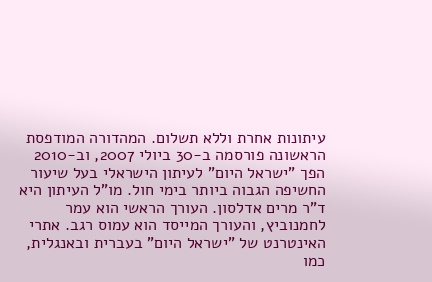עיתונות אחרת וללא תשלום. המהדורה המודפסת הראשונה פורסמה ב-30 ביולי 2007, וב-2010 הפך "ישראל היום" לעיתון הישראלי בעל שיעור החשיפה הגבוה ביותר בימי חול. מו"ל העיתון היא ד"ר מרים אדלסון. העורך הראשי הוא עמר לחמנוביץ, והעורך המייסד הוא עמוס רגב. אתרי האינטרנט של "ישראל היום" בעברית ובאנגלית, כמו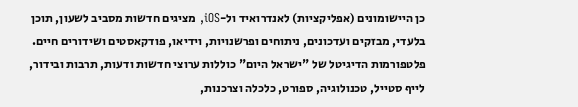כן היישומונים (אפליקציות) לאנדרואיד ול-iOS, מציגים חדשות מסביב לשעון, תוכן בלעדי, מבזקים ועדכונים, ניתוחים ופרשנויות, וידיאו, פודקאסטים ושידורים חיים. פלטפורמות הדיגיטל של "ישראל היום" כוללות ערוצי חדשות ודעות, תרבות ובידור, לייף סטייל, טכנולוגיה, ספורט, כלכלה וצרכנות,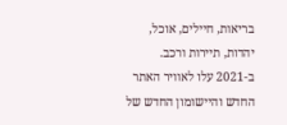בריאות, חיילים, אוכל, יהדות, תיירות ורכב. ב-2021 עלו לאוויר האתר החדש והיישומון החדש של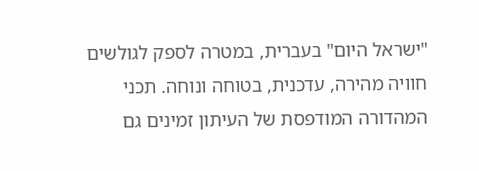"ישראל היום" בעברית, במטרה לספק לגולשים חוויה מהירה, עדכנית, בטוחה ונוחה. תכני המהדורה המודפסת של העיתון זמינים גם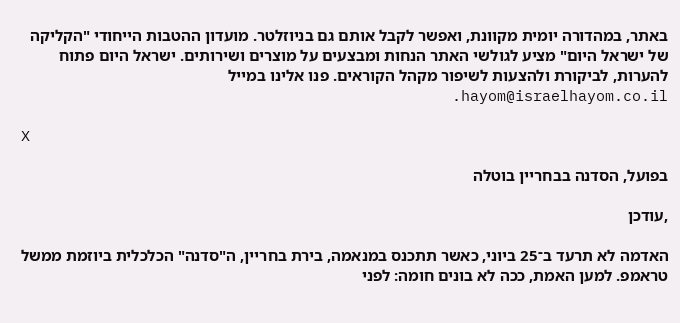באתר, במהדורה יומית מקוונת, ואפשר לקבל אותם גם בניוזלטר. מועדון ההטבות הייחודי "הקליקה של ישראל היום" מציע לגולשי האתר הנחות ומבצעים על מוצרים ושירותים. ישראל היום פתוח להערות, לביקורת ולהצעות לשיפור מקהל הקוראים. פנו אלינו במייל hayom@israelhayom.co.il.

X

בפועל, הסדנה בבחריין בוטלה

,עודכן

האדמה לא תרעד ב־25 ביוני, כאשר תתכנס במנאמה, בירת בחריין, ה"סדנה" הכלכלית ביוזמת ממשל טראמפ. למען האמת, ככה לא בונים חומה: לפני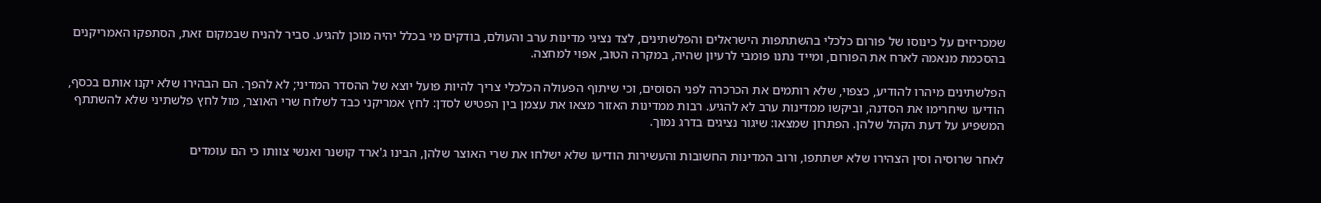שמכריזים על כינוסו של פורום כלכלי בהשתתפות הישראלים והפלשתינים, לצד נציגי מדינות ערב והעולם, בודקים מי בכלל יהיה מוכן להגיע. סביר להניח שבמקום זאת, הסתפקו האמריקנים בהסכמת מנאמה לארח את הפורום, ומייד נתנו פומבי לרעיון שהיה, במקרה הטוב, אפוי למחצה.

הפלשתינים מיהרו להודיע, כצפוי, שלא רותמים את הכרכרה לפני הסוסים, וכי שיתוף הפעולה הכלכלי צריך להיות פועל יוצא של ההסדר המדיני; לא להפך. הם הבהירו שלא יקנו אותם בכסף, הודיעו שיחרימו את הסדנה, וביקשו ממדינות ערב לא להגיע. רבות ממדינות האזור מצאו את עצמן בין הפטיש לסדן: לחץ אמריקני כבד לשלוח שרי האוצר, מול לחץ פלשתיני שלא להשתתף המשפיע על דעת הקהל שלהן. הפתרון שמצאו: שיגור נציגים בדרג נמוך.

לאחר שרוסיה וסין הצהירו שלא ישתתפו, ורוב המדינות החשובות והעשירות הודיעו שלא ישלחו את שרי האוצר שלהן, הבינו ג'ארד קושנר ואנשי צוותו כי הם עומדים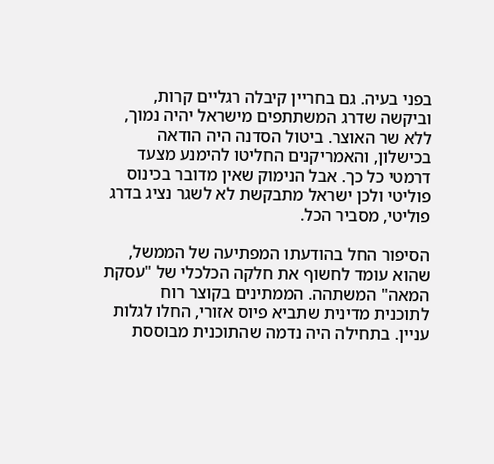בפני בעיה. גם בחריין קיבלה רגליים קרות, וביקשה שדרג המשתתפים מישראל יהיה נמוך, ללא שר האוצר. ביטול הסדנה היה הודאה בכישלון, והאמריקנים החליטו להימנע מצעד דרמטי כל כך. אבל הנימוק שאין מדובר בכינוס פוליטי ולכן ישראל מתבקשת לא לשגר נציג בדרג פוליטי, מסביר הכל.

הסיפור החל בהודעתו המפתיעה של הממשל, שהוא עומד לחשוף את חלקה הכלכלי של "עסקת המאה" המשתהה. הממתינים בקוצר רוח לתוכנית מדינית שתביא פיוס אזורי, החלו לגלות עניין. בתחילה היה נדמה שהתוכנית מבוססת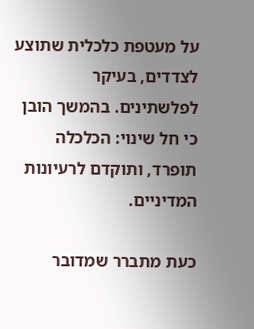על מעטפת כלכלית שתוצע לצדדים, בעיקר לפלשתינים. בהמשך הובן כי חל שינוי: הכלכלה תופרד, ותוקדם לרעיונות המדיניים.

כעת מתברר שמדובר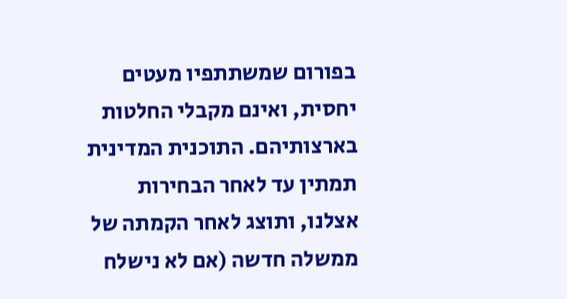בפורום שמשתתפיו מעטים יחסית, ואינם מקבלי החלטות בארצותיהם. התוכנית המדינית תמתין עד לאחר הבחירות אצלנו, ותוצג לאחר הקמתה של ממשלה חדשה (אם לא נישלח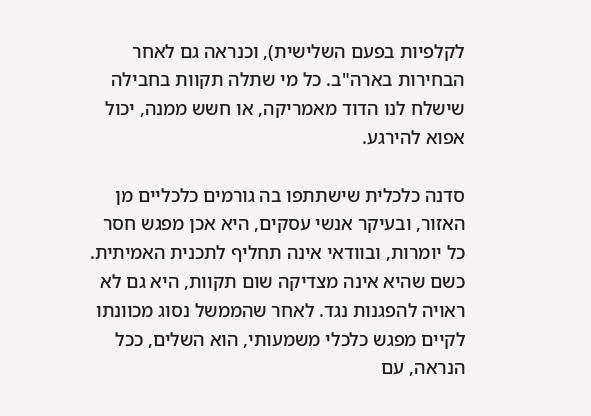לקלפיות בפעם השלישית), וכנראה גם לאחר הבחירות בארה"ב. כל מי שתלה תקוות בחבילה שישלח לנו הדוד מאמריקה, או חשש ממנה, יכול אפוא להירגע.

סדנה כלכלית שישתתפו בה גורמים כלכליים מן האזור, ובעיקר אנשי עסקים, היא אכן מפגש חסר כל יומרות, ובוודאי אינה תחליף לתכנית האמיתית. כשם שהיא אינה מצדיקה שום תקוות, היא גם לא ראויה להפגנות נגד. לאחר שהממשל נסוג מכוונתו לקיים מפגש כלכלי משמעותי, הוא השלים, ככל הנראה, עם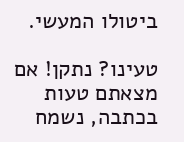ביטולו המעשי.

טעינו? נתקן! אם מצאתם טעות בכתבה, נשמח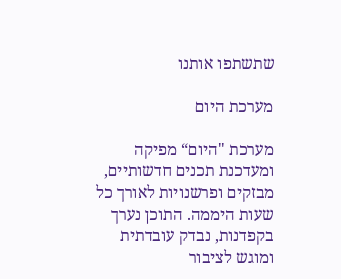שתשתפו אותנו

מערכת היום

מערכת "היום“ מפיקה ומעדכנת תכנים חדשותיים, מבזקים ופרשנויות לאורך כל שעות היממה. התוכן נערך בקפדנות, נבדק עובדתית ומוגש לציבור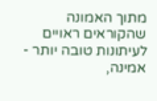מתוך האמונה שהקוראים ראויים לעיתונות טובה יותר - אמינה,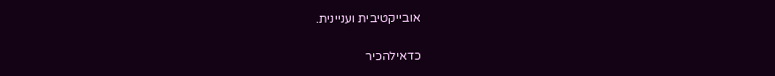אובייקטיבית ועניינית.

כדאילהכיר